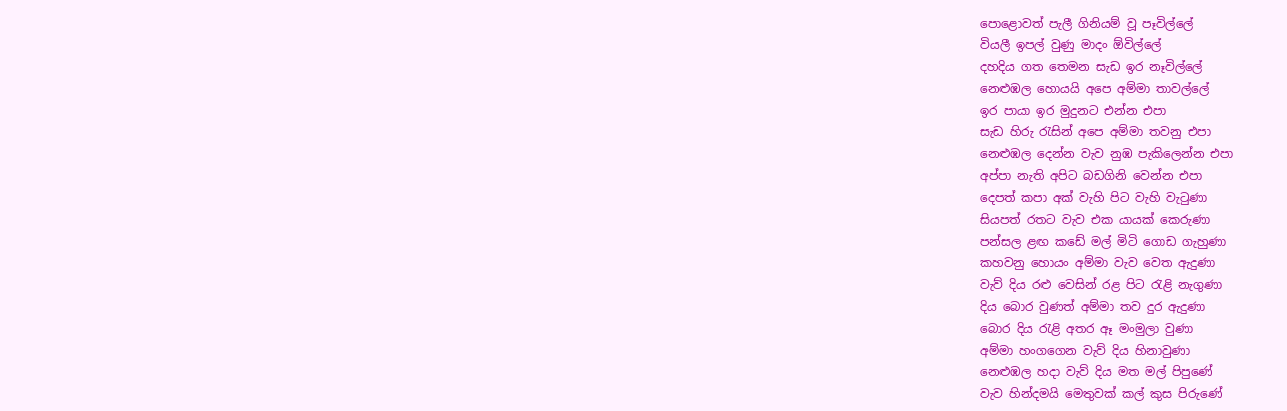පොළොවත් පැලී ගිනියම් වූ පෑවිල්ලේ
වියලී ඉපල් වුණු මාදං ඕවිල්ලේ
දහදිය ගත තෙමන සැඩ ඉර නෑවිල්ලේ
නෙළුඹල හොයයි අපෙ අම්මා තාවල්ලේ
ඉර පායා ඉර මුදුනට එන්න එපා
සැඩ හිරු රැසින් අපෙ අම්මා තවනු එපා
නෙළුඹල දෙන්න වැව නුඹ පැකිලෙන්න එපා
අප්පා නැති අපිට බඩගිනි වෙන්න එපා
දෙපත් කපා අක් වැහි පිට වැහි වැටුණා
සියපත් රතට වැව එක යායක් කෙරුණා
පන්සල ළඟ කඩේ මල් මිටි ගොඩ ගැහුණා
කහවනු හොයං අම්මා වැව වෙත ඇදුණා
වැව් දිය රළු වෙසින් රළ පිට රැළි නැගුණා
දිය බොර වුණත් අම්මා තව දුර ඇදුණා
බොර දිය රැළි අතර ඈ මංමුලා වුණා
අම්මා හංගගෙන වැව් දිය හිනාවුණා
නෙළුඹල හදා වැව් දිය මත මල් පිපුණේ
වැව හින්දමයි මෙතුවක් කල් කුස පිරුණේ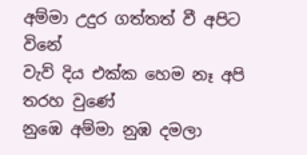අම්මා උදුර ගත්තත් වී අපිට විනේ
වැව් දිය එක්ක හෙම නෑ අපි තරහ වුණේ
නුඹෙ අම්මා නුඹ දමලා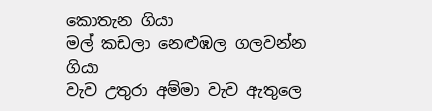කොතැන ගියා
මල් කඩලා නෙළුඹල ගලවන්න ගියා
වැව උතුරා අම්මා වැව ඇතුලෙ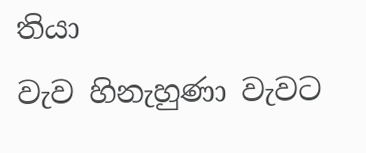තියා
වැව හිනැහුණා වැවට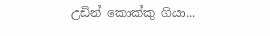උඩින් කොක්කු ගියා...